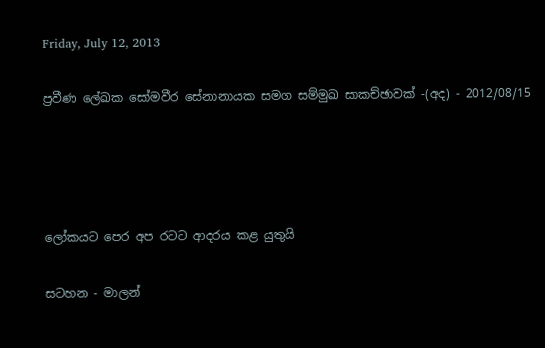Friday, July 12, 2013

ප්‍රවීණ ලේඛක සෝමවීර සේනානායක සමග සම්මුඛ සාකච්ඡාවක් -(අද) - 2012/08/15




ලෝකයට පෙර අප රටට ආදරය කළ යුතුයි

සටහන - මාලන්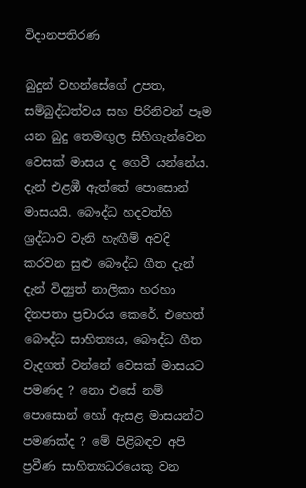විදානපතිරණ

බුදුන් වහන්සේගේ උපත, සම්බුද්ධත්වය සහ පිරිනිවන් පෑම යන බුදු තෙමඟුල සිහිගැන්වෙන වෙසක් මාසය ද ගෙවී යන්නේය. දැන් එළඹී ඇත්තේ පොසොන් මාසයයි. බෞද්ධ හදවත්හි ශ්‍රද්ධාව වැනි හැඟීම් අවදි කරවන සුළු බෞද්ධ ගීත දැන් දැන් විද්‍යුත් නාලිකා හරහා දිනපතා ප්‍රචාරය කෙරේ. එහෙත් බෞද්ධ සාහිත්‍යය, බෞද්ධ ගීත වැදගත් වන්නේ වෙසක් මාසයට පමණද ? නො එසේ නම් පොසොන් හෝ ඇසළ මාසයන්ට පමණක්ද ? මේ පිළිබඳව අපි ප්‍රවීණ සාහිත්‍යධරයෙකු වන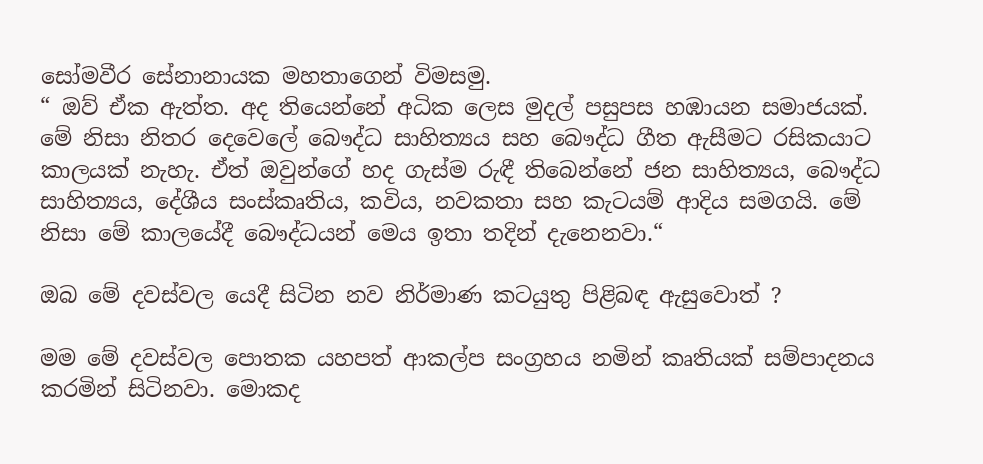සෝමවීර සේනානායක මහතාගෙන් විමසමු.
“ ඔව් ඒක ඇත්ත. අද තියෙන්නේ අධික ලෙස මුදල් පසුපස හඹායන සමාජයක්. මේ නිසා නිතර දෙවෙලේ බෞද්ධ සාහිත්‍යය සහ බෞද්ධ ගීත ඇසීමට රසිකයාට කාලයක් නැහැ. ඒත් ඔවුන්ගේ හද ගැස්ම රුඳී තිබෙන්නේ ජන සාහිත්‍යය, බෞද්ධ සාහිත්‍යය, දේශීය සංස්කෘතිය, කවිය, නවකතා සහ කැටයම් ආදිය සමගයි. මේ නිසා මේ කාලයේදී බෞද්ධයන් මෙය ඉතා තදින් දැනෙනවා.“

ඔබ මේ දවස්වල යෙදී සිටින නව නිර්මාණ කටයුතු පිළිබඳ ඇසුවොත් ?

මම මේ දවස්වල පොතක යහපත් ආකල්ප සංග්‍රහය නමින් කෘතියක් සම්පාදනය කරමින් සිටිනවා. මොකද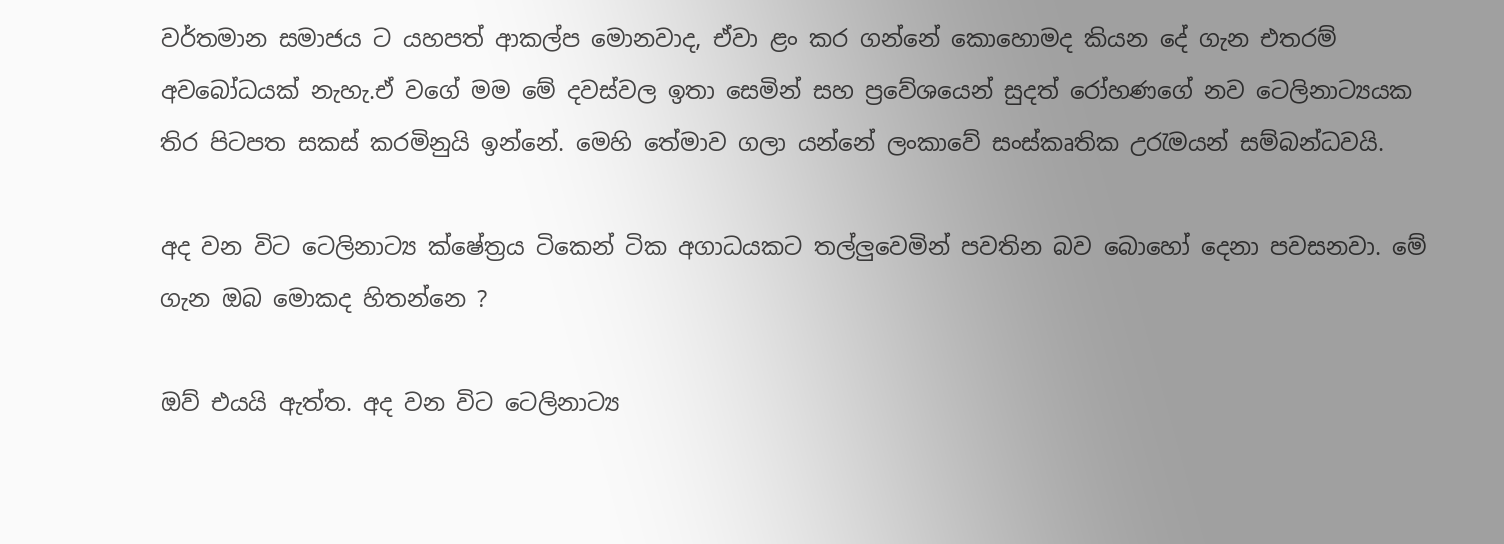වර්තමාන සමාජය ට යහපත් ආකල්ප මොනවාද, ඒවා ළං කර ගන්නේ කොහොමද කියන දේ ගැන එතරම් අවබෝධයක් නැහැ.ඒ වගේ මම මේ දවස්වල ඉතා සෙමින් සහ ප්‍රවේශයෙන් සුදත් රෝහණගේ නව ටෙලිනාට්‍යයක තිර පිටපත සකස් කරමිනුයි ඉන්නේ. මෙහි තේමාව ගලා යන්නේ ලංකාවේ සංස්කෘතික උරැමයන් සම්බන්ධවයි.

අද වන විට ටෙලිනාට්‍ය ක්ෂේත්‍රය ටිකෙන් ටික අගාධයකට තල්ලුවෙමින් පවතින බව බොහෝ දෙනා පවසනවා. මේ ගැන ඔබ මොකද හිතන්නෙ ?

ඔව් එයයි ඇත්ත. අද වන විට ටෙලිනාට්‍ය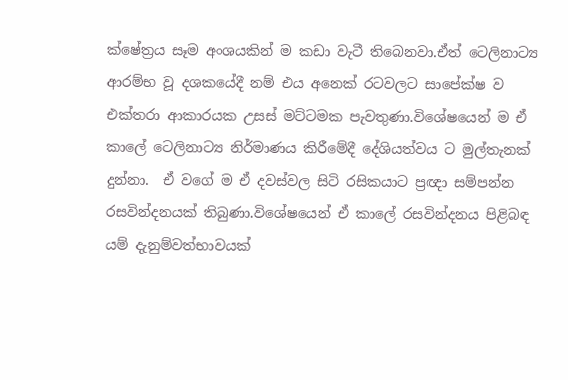ක්ෂේත්‍රය සෑම අංශයකින් ම කඩා වැටී තිබෙනවා.ඒත් ටෙලිනාට්‍ය ආරම්භ වූ දශකයේදී නම් එය අනෙක් රටවලට සාපේක්ෂ ව එක්තරා ආකාරයක උසස් මට්ටමක පැවතුණා.විශේෂයෙන් ම ඒ කාලේ ටෙලිනාට්‍ය නිර්මාණය කිරීමේදී දේශියත්වය ට මුල්තැනක් දුන්නා.  ඒ වගේ ම ඒ දවස්වල සිටි රසිකයාට ප්‍රඥා සම්පන්න රසවින්දනයක් තිබුණා.විශේෂයෙන් ඒ කාලේ රසවින්දනය පිළිබඳ යම් දැනුම්වත්භාවයක්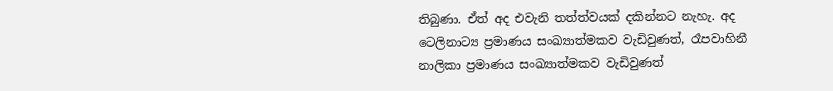තිබුණා. ඒත් අද එවැනි තත්ත්වයක් දකින්නට නැහැ. අද ටෙලිනාට්‍ය ප්‍රමාණය සංඛ්‍යාත්මකව වැඩිවුණත්, රෑපවාහිනී නාලිකා ප්‍රමාණය සංඛ්‍යාත්මකව වැඩිවුණත්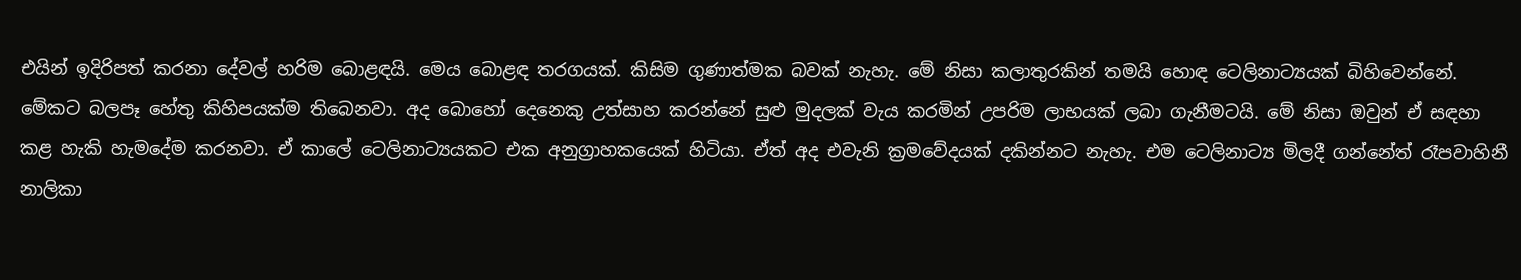එයින් ඉදිරිපත් කරනා දේවල් හරිම බොළඳයි. මෙය බොළඳ තරගයක්. කිසිම ගුණාත්මක බවක් නැහැ. මේ නිසා කලාතුරකින් තමයි හොඳ ටෙලිනාට්‍යයක් බිහිවෙන්නේ.
මේකට බලපෑ හේතු කිහිපයක්ම තිබෙනවා. අද බොහෝ දෙනෙකු උත්සාහ කරන්නේ සුළු මුදලක් වැය කරමින් උපරිම ලාභයක් ලබා ගැනීමටයි. මේ නිසා ඔවුන් ඒ සඳහා කළ හැකි හැමදේම කරනවා. ඒ කාලේ ටෙලිනාට්‍යයකට එක අනුග්‍රාහකයෙක් හිටියා. ඒත් අද එවැනි ක්‍රමවේදයක් දකින්නට නැහැ. එම ටෙලිනාට්‍ය මිලදී ගන්නේත් රෑපවාහිනී නාලිකා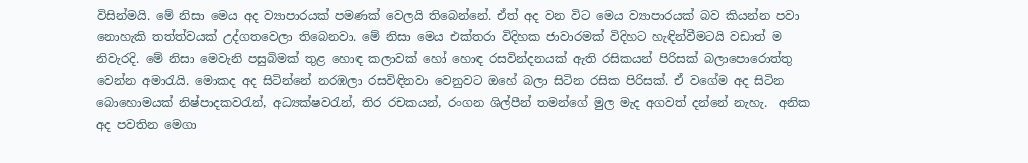විසින්මයි. මේ නිසා මෙය අද ව්‍යාපාරයක් පමණක් වෙලයි තිබෙන්නේ. ඒත් අද වන විට මෙය ව්‍යාපාරයක් බව කියන්න පවා නොහැකි තත්ත්වයක් උද්ගතවෙලා තිබෙනවා. මේ නිසා මෙය එක්තරා විදිහක ජාවාරමක් විදිහට හැඳින්වීමටයි වඩාත් ම නිවැරදි. මේ නිසා මෙවැනි පසුබිමක් තුළ හොඳ කලාවක් හෝ හොඳ රසවින්දනයක් ඇති රසිකයන් පිරිසක් බලාපොරොත්තු වෙන්න අමාරැයි. මොකද අද සිටින්නේ නරඹලා රසවිඳිනවා වෙනුවට ඔහේ බලා සිටින රසික පිරිසක්. ඒ වගේම අද සිටින බොහොමයක් නිෂ්පාදකවරැන්, අධ්‍යක්ෂවරැන්, තිර රචකයන්, රංගන ශිල්පීන් තමන්ගේ මුල මැද අගවත් දන්නේ නැහැ.  අනික අද පවතින මෙගා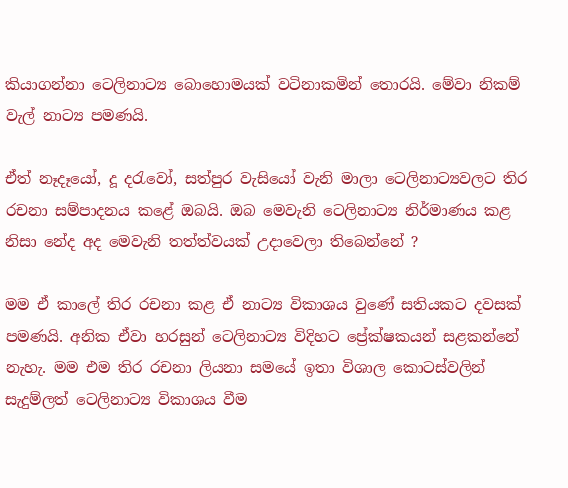කියාගන්නා ටෙලිනාට්‍ය බොහොමයක් වටිනාකමින් තොරයි. මේවා නිකම් වැල් නාට්‍ය පමණයි.

ඒත් නෑදෑයෝ, දූ දරැවෝ, සත්පුර වැසියෝ වැනි මාලා ටෙලිනාට්‍යවලට තිර රචනා සම්පාදනය කළේ ඔබයි. ඔබ මෙවැනි ටෙලිනාට්‍ය නිර්මාණය කළ නිසා නේද අද මෙවැනි තත්ත්වයක් උදාවෙලා තිබෙන්නේ ?

මම ඒ කාලේ තිර රචනා කළ ඒ නාට්‍ය විකාශය වුණේ සතියකට දවසක් පමණයි. අනික ඒවා හරසුන් ටෙලිනාට්‍ය විදිහට ප්‍රේක්ෂකයන් සළකන්නේ නැහැ. මම එම තිර රචනා ලියනා සමයේ ඉතා විශාල කොටස්වලින් සැදුම්ලත් ටෙලිනාට්‍ය විකාශය වීම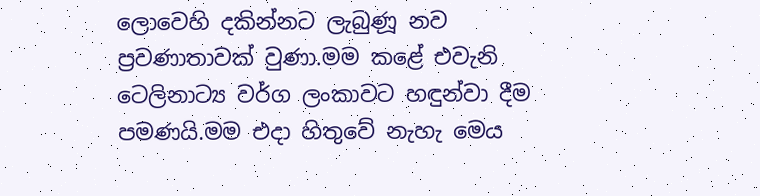ලොවෙහි දකින්නට ලැබුණූ නව ප්‍රවණාතාවක් වුණා.මම කළේ එවැනි ටෙලිනාට්‍ය වර්ග ලංකාවට හඳුන්වා දීම පමණයි.මම එදා හිතුවේ නැහැ මෙය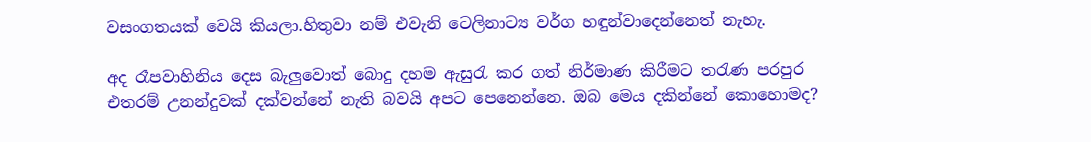වසංගතයක් වෙයි කියලා.හිතුවා නම් එවැනි ටෙලිනාට්‍ය වර්ග හඳුන්වාදෙන්නෙත් නැහැ.

අද රෑපවාහිනිය දෙස බැලුවොත් බොදු දහම ඇසුරැ කර ගත් නිර්මාණ කිරීමට තරැණ පරපුර එතරම් උනන්දුවක් දක්වන්නේ නැති බවයි අපට පෙනෙන්නෙ. ඔබ මෙය දකින්නේ කොහොමද?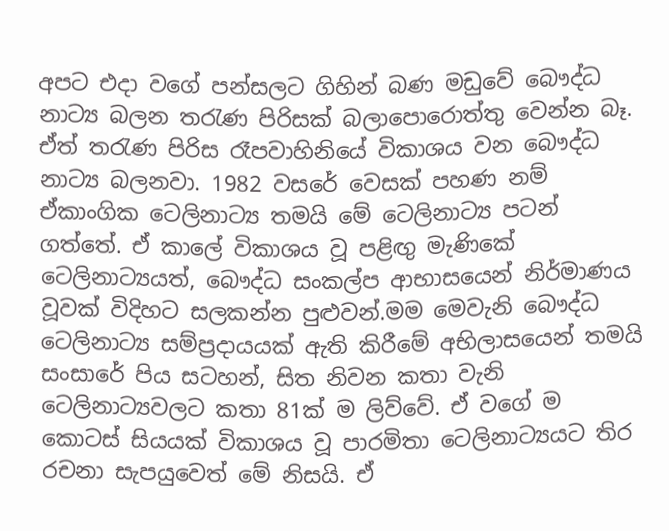අපට එදා වගේ පන්සලට ගිහින් බණ මඩුවේ බෞද්ධ නාට්‍ය බලන තරැණ පිරිසක් බලාපොරොත්තු වෙන්න බෑ. ඒත් තරැණ පිරිස රෑපවාහිනියේ විකාශය වන බෞද්ධ නාට්‍ය බලනවා. 1982 වසරේ වෙසක් පහණ නම් ඒකාංගික ටෙලිනාට්‍ය තමයි මේ ටෙලිනාට්‍ය පටන් ගත්තේ. ඒ කාලේ විකාශය වූ පළිඟු මැණිකේ ටෙලිනාට්‍යයත්, බෞද්ධ සංකල්ප ආභාසයෙන් නිර්මාණය වූවක් විදිහට සලකන්න පුළුවන්.මම මෙවැනි බෞද්ධ ටෙලිනාට්‍ය සම්ප්‍රදායයක් ඇති කිරීමේ අභිලාසයෙන් තමයි සංසාරේ පිය සටහන්, සිත නිවන කතා වැනි ටෙලිනාට්‍යවලට කතා 81ක් ම ලිව්වේ. ඒ වගේ ම කොටස් සියයක් විකාශය වූ පාරමිතා ටෙලිනාට්‍යයට තිර රචනා සැපයුවෙත් මේ නිසයි. ඒ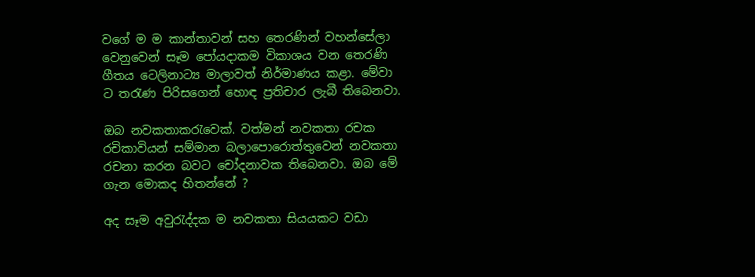වගේ ම ම කාන්තාවන් සහ තෙරණින් වහන්සේලා වෙනුවෙන් සෑම පෝයදාකම විකාශය වන තෙරණි ගීතය ටෙලිනාට්‍ය මාලාවත් නිර්මාණය කළා. මේවා ට තරැණ පිරිසගෙන් හොඳ ප්‍රතිචාර ලැබී තිබෙනවා.

ඔබ නවකතාකරැවෙක්. වත්මන් නවකතා රචක රචිකාවියන් සම්මාන බලාපොරොත්තුවෙන් නවකතා රචනා කරන බවට චෝදනාවක තිබෙනවා. ඔබ මේ ගැන මොකද හිතන්නේ ?

අද සෑම අවුරැද්දක ම නවකතා සියයකට වඩා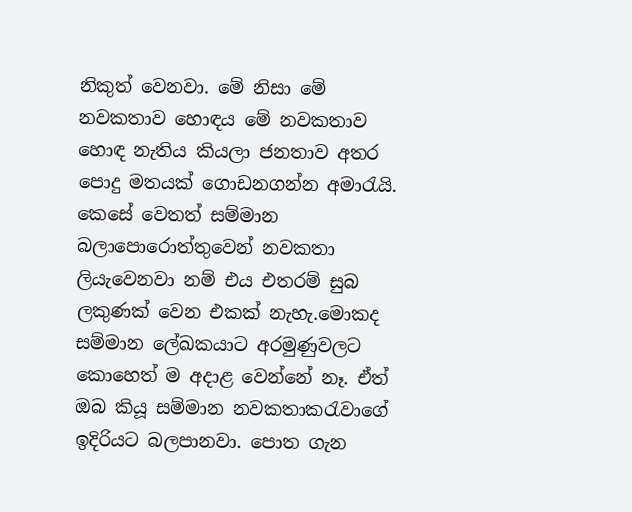නිකුත් වෙනවා. මේ නිසා මේ නවකතාව හොඳය මේ නවකතාව හොඳ නැතිය කියලා ජනතාව අතර පොදු මතයක් ගොඩනගන්න අමාරැයි. කෙසේ වෙතත් සම්මාන බලාපොරොත්තුවෙන් නවකතා ලියැවෙනවා නම් එය එතරම් සුබ ලකුණක් වෙන එකක් නැහැ.මොකද සම්මාන ලේඛකයාට අරමුණුවලට කොහෙත් ම අදාළ වෙන්නේ නෑ. ඒත් ඔබ කියූ සම්මාන නවකතාකරැවාගේ ඉදිරියට බලපානවා. පොත ගැන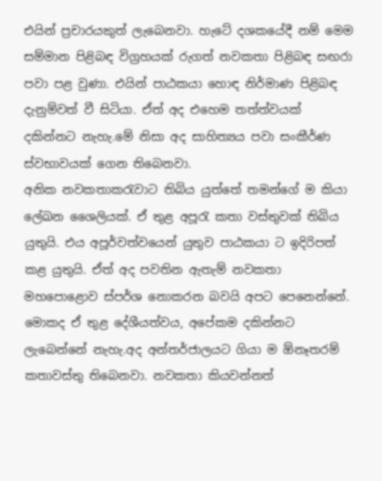එයින් ප්‍රචාරයකුත් ලැබෙනවා. හැටේ දශකයේදී නම් මෙම සම්මාන පිළිබඳ විග්‍රහයක් රුගත් නවකතා පිළිබඳ සඟරා පවා පළ වුණා. එයින් පාඨකයා හොඳ නිර්මාණ පිළිබඳ දැනුම්වත් වී සිටියා. ඒත් අද එහෙම තත්ත්වයක් දකින්නට නැහැ.මේ නිසා අද සාහිත්‍යය පවා සංකීර්ණ ස්වභාවයක් ගෙන තිබෙනවා.
අනික නවකතාකරැවාට තිබිය යුත්තේ තමන්ගේ ම කියා ලේඛන ශෛලියක්. ඒ තුළ අපූරැ කතා වස්තුවක් තිබිය යුතුයි. එය අපූර්වත්වයෙන් යුතුව පාඨකයා ට ඉදිරිපත් කළ යුතුයි. ඒත් අද පවතින ඇතැම් නවකතා මහපොළොව ස්පර්ශ නොකරන බවයි අපට පෙනෙන්නේ. මොකද ඒ තුළ දේශීයත්වය, අපේකම දකින්නට ලැබෙන්නේ නැහැ.අද අන්තර්ජාලයට ගියා ම ඕනෑතරම් කතාවස්තු තිබෙනවා. නවකතා කියවන්නත්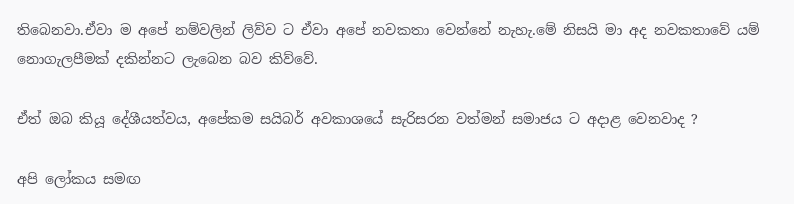තිබෙනවා.ඒවා ම අපේ නම්වලින් ලිව්ව ට ඒවා අපේ නවකතා වෙන්නේ නැහැ.මේ නිසයි මා අද නවකතාවේ යම් නොගැලපීමක් දකින්නට ලැබෙන බව කිව්වේ.

ඒත් ඔබ කියූ දේශීයත්වය, අපේකම සයිබර් අවකාශයේ සැරිසරන වත්මන් සමාජය ට අදාළ වෙනවාද ?

අපි ලෝකය සමඟ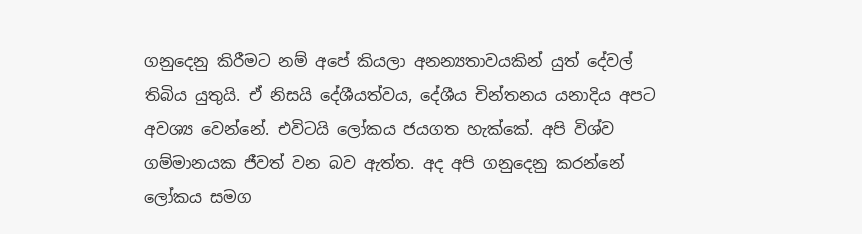ගනුදෙනු කිරීමට නම් අපේ කියලා අනන්‍යතාවයකින් යුත් දේවල් තිබිය යුතුයි. ඒ නිසයි දේශීයත්වය, දේශීය චින්තනය යනාදිය අපට අවශ්‍ය වෙන්නේ. එවිටයි ලෝකය ජයගත හැක්කේ. අපි විශ්ව ගම්මානයක ජීවත් වන බව ඇත්ත. අද අපි ගනුදෙනු කරන්නේ ලෝකය සමග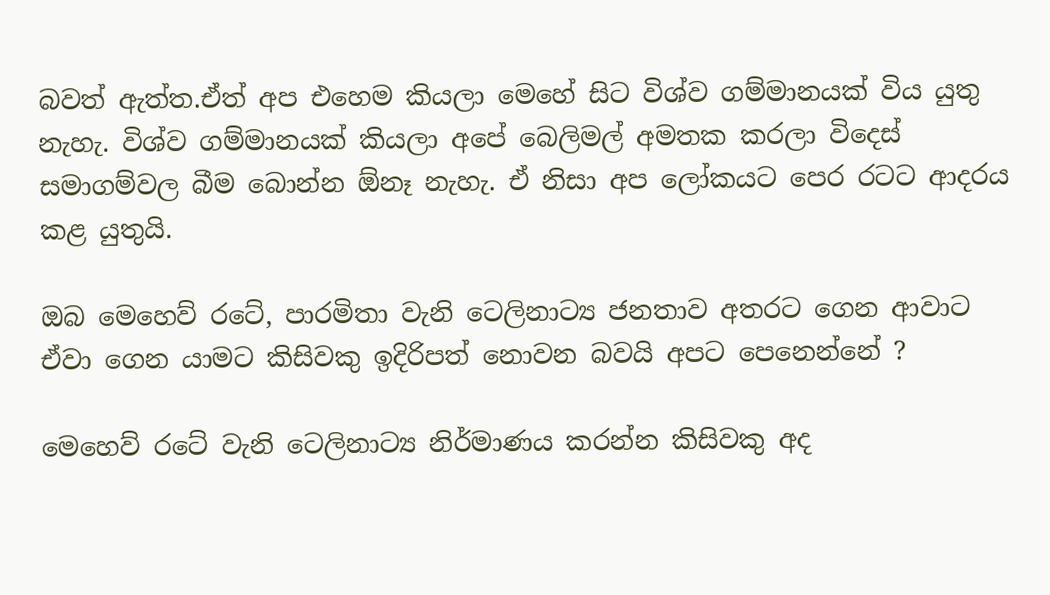බවත් ඇත්ත.ඒත් අප එහෙම කියලා මෙහේ සිට විශ්ව ගම්මානයක් විය යුතු නැහැ. විශ්ව ගම්මානයක් කියලා අපේ බෙලිමල් අමතක කරලා විදෙස් සමාගම්වල බීම බොන්න ඕනෑ නැහැ. ඒ නිසා අප ලෝකයට පෙර රටට ආදරය කළ යුතුයි.

ඔබ මෙහෙව් රටේ, පාරමිතා වැනි ටෙලිනාට්‍ය ජනතාව අතරට ගෙන ආවාට ඒවා ගෙන යාමට කිසිවකු ඉදිරිපත් නොවන බවයි අපට පෙනෙන්නේ ?

මෙහෙව් රටේ වැනි ටෙලිනාට්‍ය නිර්මාණය කරන්න කිසිවකු අද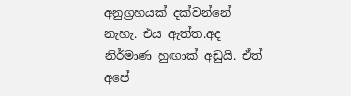අනුග්‍රහයක් දක්වන්නේ නැහැ. එය ඇත්ත.අද නිර්මාණ හුඟාක් අඩුයි. ඒත් අපේ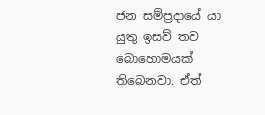ජන සම්ප්‍රදායේ යා යුතු ඉසව් ‍තව බොහොමයක් තිබෙනවා. ඒත්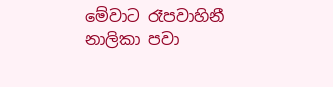මේවාට රෑපවාහිනී නාලිකා පවා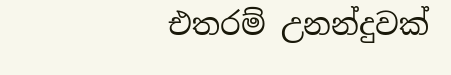එතරම් උනන්දුවක්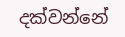දක්වන්නේ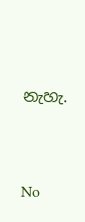නැහැ.




No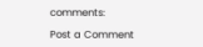comments:

Post a Comment